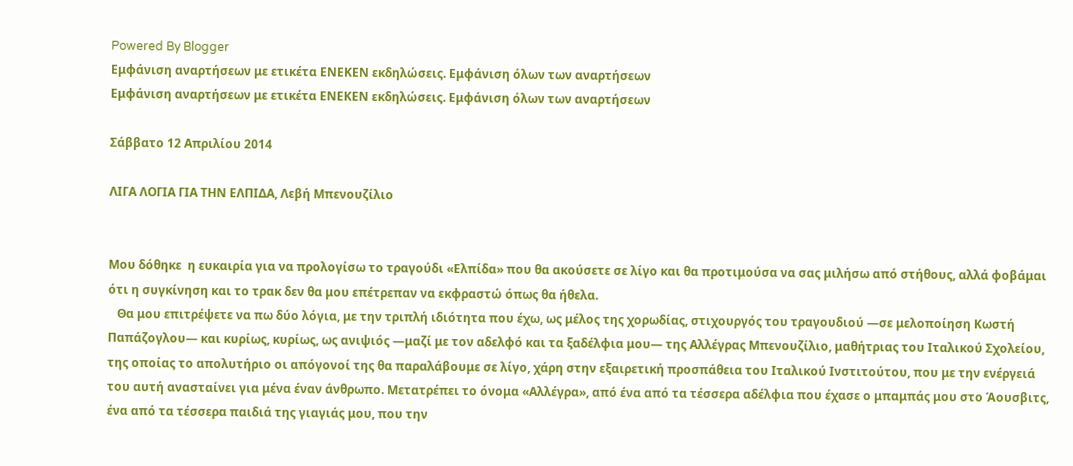Powered By Blogger
Εμφάνιση αναρτήσεων με ετικέτα ΕΝΕΚΕΝ εκδηλώσεις. Εμφάνιση όλων των αναρτήσεων
Εμφάνιση αναρτήσεων με ετικέτα ΕΝΕΚΕΝ εκδηλώσεις. Εμφάνιση όλων των αναρτήσεων

Σάββατο 12 Απριλίου 2014

ΛΙΓΑ ΛΟΓΙΑ ΓΙΑ ΤΗΝ ΕΛΠΙΔΑ, Λεβή Μπενουζίλιο


Mου δόθηκε  η ευκαιρία για να προλογίσω το τραγούδι «Ελπίδα» που θα ακούσετε σε λίγο και θα προτιμούσα να σας μιλήσω από στήθους, αλλά φοβάμαι ότι η συγκίνηση και το τρακ δεν θα μου επέτρεπαν να εκφραστώ όπως θα ήθελα.
   Θα μου επιτρέψετε να πω δύο λόγια, με την τριπλή ιδιότητα που έχω, ως μέλος της χορωδίας, στιχουργός του τραγουδιού —σε μελοποίηση Κωστή Παπάζογλου— και κυρίως, κυρίως, ως ανιψιός —μαζί με τον αδελφό και τα ξαδέλφια μου— της Αλλέγρας Μπενουζίλιο, μαθήτριας του Ιταλικού Σχολείου, της οποίας το απολυτήριο οι απόγονοί της θα παραλάβουμε σε λίγο, χάρη στην εξαιρετική προσπάθεια του Ιταλικού Ινστιτούτου, που με την ενέργειά του αυτή ανασταίνει για μένα έναν άνθρωπο. Μετατρέπει το όνομα «Αλλέγρα», από ένα από τα τέσσερα αδέλφια που έχασε ο μπαμπάς μου στο Άουσβιτς, ένα από τα τέσσερα παιδιά της γιαγιάς μου, που την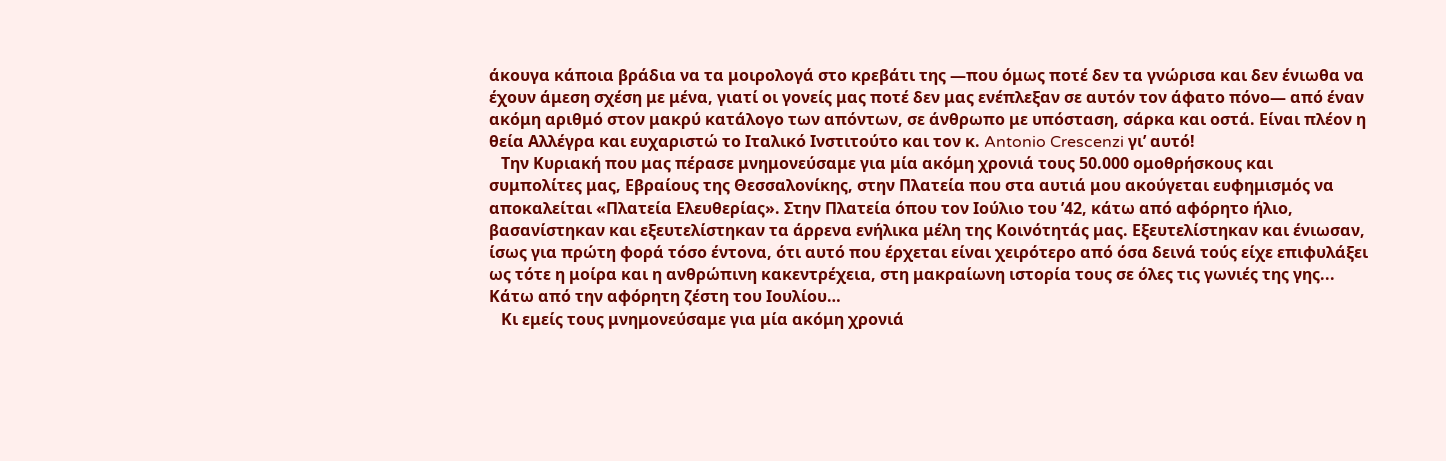άκουγα κάποια βράδια να τα μοιρολογά στο κρεβάτι της —που όμως ποτέ δεν τα γνώρισα και δεν ένιωθα να έχουν άμεση σχέση με μένα, γιατί οι γονείς μας ποτέ δεν μας ενέπλεξαν σε αυτόν τον άφατο πόνο— από έναν ακόμη αριθμό στον μακρύ κατάλογο των απόντων, σε άνθρωπο με υπόσταση, σάρκα και οστά. Είναι πλέον η θεία Αλλέγρα και ευχαριστώ το Ιταλικό Ινστιτούτο και τον κ. Antonio Crescenzi γι’ αυτό!
   Την Κυριακή που μας πέρασε μνημονεύσαμε για μία ακόμη χρονιά τους 50.000 ομοθρήσκους και συμπολίτες μας, Εβραίους της Θεσσαλονίκης, στην Πλατεία που στα αυτιά μου ακούγεται ευφημισμός να αποκαλείται «Πλατεία Ελευθερίας». Στην Πλατεία όπου τον Ιούλιο του ’42, κάτω από αφόρητο ήλιο, βασανίστηκαν και εξευτελίστηκαν τα άρρενα ενήλικα μέλη της Κοινότητάς μας. Εξευτελίστηκαν και ένιωσαν, ίσως για πρώτη φορά τόσο έντονα, ότι αυτό που έρχεται είναι χειρότερο από όσα δεινά τούς είχε επιφυλάξει ως τότε η μοίρα και η ανθρώπινη κακεντρέχεια, στη μακραίωνη ιστορία τους σε όλες τις γωνιές της γης... Κάτω από την αφόρητη ζέστη του Ιουλίου…
   Κι εμείς τους μνημονεύσαμε για μία ακόμη χρονιά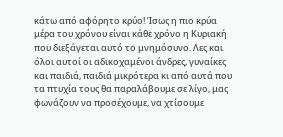κάτω από αφόρητο κρύο! Ίσως η πιο κρύα μέρα του χρόνου είναι κάθε χρόνο η Κυριακή που διεξάγεται αυτό το μνημόσυνο. Λες και όλοι αυτοί οι αδικοχαμένοι άνδρες, γυναίκες και παιδιά, παιδιά μικρότερα κι από αυτά που τα πτυχία τους θα παραλάβουμε σε λίγο, μας φωνάζουν να προσέχουμε, να χτίσουμε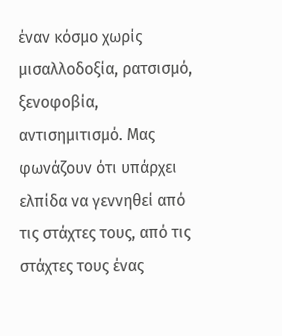έναν κόσμο χωρίς μισαλλοδοξία, ρατσισμό, ξενοφοβία, αντισημιτισμό. Μας φωνάζουν ότι υπάρχει ελπίδα να γεννηθεί από τις στάχτες τους, από τις στάχτες τους ένας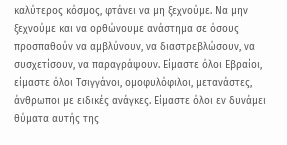καλύτερος κόσμος, φτάνει να μη ξεχνούμε. Να μην ξεχνούμε και να ορθώνουμε ανάστημα σε όσους προσπαθούν να αμβλύνουν, να διαστρεβλώσουν, να συσχετίσουν, να παραγράψουν. Είμαστε όλοι Εβραίοι, είμαστε όλοι Τσιγγάνοι, ομοφυλόφιλοι, μετανάστες, άνθρωποι με ειδικές ανάγκες. Είμαστε όλοι εν δυνάμει θύματα αυτής της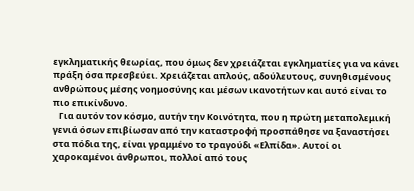εγκληματικής θεωρίας, που όμως δεν χρειάζεται εγκληματίες για να κάνει πράξη όσα πρεσβεύει. Χρειάζεται απλούς, αδούλευτους, συνηθισμένους ανθρώπους μέσης νοημοσύνης και μέσων ικανοτήτων και αυτό είναι το πιο επικίνδυνο.
   Για αυτόν τον κόσμο, αυτήν την Κοινότητα, που η πρώτη μεταπολεμική γενιά όσων επιβίωσαν από την καταστροφή προσπάθησε να ξαναστήσει στα πόδια της, είναι γραμμένο το τραγούδι «Ελπίδα». Αυτοί οι χαροκαμένοι άνθρωποι, πολλοί από τους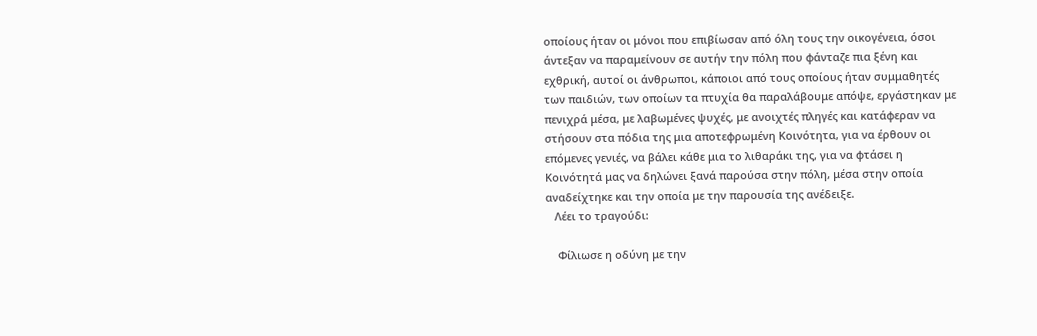οποίους ήταν οι μόνοι που επιβίωσαν από όλη τους την οικογένεια, όσοι άντεξαν να παραμείνουν σε αυτήν την πόλη που φάνταζε πια ξένη και εχθρική, αυτοί οι άνθρωποι, κάποιοι από τους οποίους ήταν συμμαθητές των παιδιών, των οποίων τα πτυχία θα παραλάβουμε απόψε, εργάστηκαν με πενιχρά μέσα, με λαβωμένες ψυχές, με ανοιχτές πληγές και κατάφεραν να στήσουν στα πόδια της μια αποτεφρωμένη Κοινότητα, για να έρθουν οι επόμενες γενιές, να βάλει κάθε μια το λιθαράκι της, για να φτάσει η Κοινότητά μας να δηλώνει ξανά παρούσα στην πόλη, μέσα στην οποία αναδείχτηκε και την οποία με την παρουσία της ανέδειξε.
   Λέει το τραγούδι:

    Φίλιωσε η οδύνη με την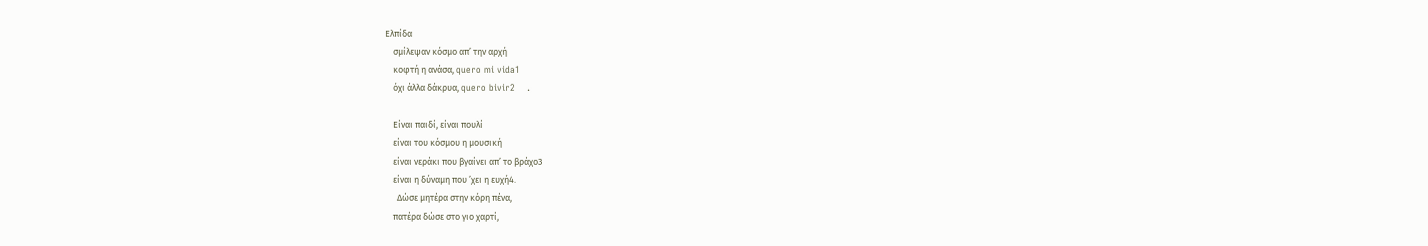Ελπίδα
    σμίλεψαν κόσμο απ’ την αρχή
    κοφτή η ανάσα, quero mi vida1
    όχι άλλα δάκρυα, quero bivir2    .

    Είναι παιδί, είναι πουλί
    είναι του κόσμου η μουσική
    είναι νεράκι που βγαίνει απ’ το βράχο3
    είναι η δύναμη που ’χει η ευχή4.
      Δώσε μητέρα στην κόρη πένα,
    πατέρα δώσε στο γιο χαρτί,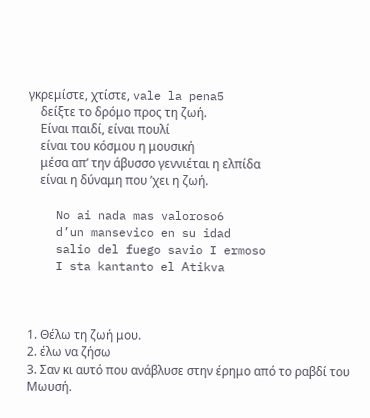γκρεμίστε, χτίστε, vale la pena5
    δείξτε το δρόμο προς τη ζωή.
    Είναι παιδί, είναι πουλί
    είναι του κόσμου η μουσική
    μέσα απ’ την άβυσσο γεννιέται η ελπίδα
    είναι η δύναμη που ’χει η ζωή.

    No ai nada mas valoroso6
    d’un mansevico en su idad
    salio del fuego savio I ermoso
    I sta kantanto el Αtikva



1. Θέλω τη ζωή μου.
2. έλω να ζήσω
3. Σαν κι αυτό που ανάβλυσε στην έρημο από το ραβδί του Μωυσή.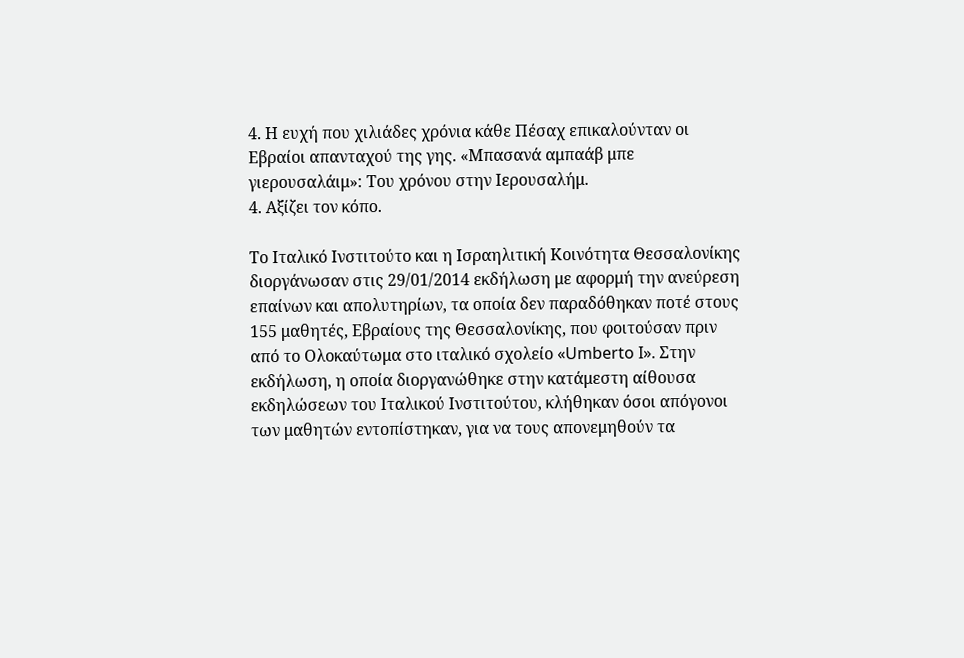4. Η ευχή που χιλιάδες χρόνια κάθε Πέσαχ επικαλούνταν οι Εβραίοι απανταχού της γης. «Μπασανά αμπαάβ μπε γιερουσαλάιμ»: Του χρόνου στην Ιερουσαλήμ.
4. Αξίζει τον κόπο.

Το Ιταλικό Ινστιτούτο και η Ισραηλιτική Κοινότητα Θεσσαλονίκης διοργάνωσαν στις 29/01/2014 εκδήλωση με αφορμή την ανεύρεση επαίνων και απολυτηρίων, τα οποία δεν παραδόθηκαν ποτέ στους 155 μαθητές, Εβραίους της Θεσσαλονίκης, που φοιτούσαν πριν από το Ολοκαύτωμα στο ιταλικό σχολείο «Umberto I». Στην εκδήλωση, η οποία διοργανώθηκε στην κατάμεστη αίθουσα εκδηλώσεων του Ιταλικού Ινστιτούτου, κλήθηκαν όσοι απόγονοι των μαθητών εντοπίστηκαν, για να τους απονεμηθούν τα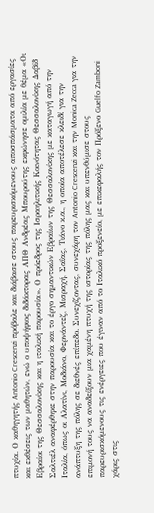πτυχία. Ο καθηγητής Antonio Crescenzi πρόβαλε και διάβασε στους παρευρισκόμενους αποσπάσματα από εργασίες και εκθέσεις των μαθητών, ενώ ο υποψήφιος διδάκτορας ΑΠΘ Ανδρέας Μπουρούτης εκφώνησε ομιλία με θέμα «Οι Εβραίοι της Θεσσαλονίκης και η ιταλική παρουσία». Ο πρόεδρος της Ισραηλιτικής Κοινότητας Θεσσαλονίκης Δαβίδ Σαλτιέλ αναφέρθηκε στην παρουσία και το έργο σημαντικών Εβραίων της Θεσσαλονίκης με καταγωγή από την Ιταλία, όπως οι Αλατίνι, Μοδιάνο, Φερνάντεζ, Μισραχή, Σαΐας, Τιάνο κ.α., η οποία αποτέλεσε κλειδί για την ανάπτυξη της πόλης σε διεθνές επίπεδο. Συνεχίζοντας, συνεχάρη τον Antonio Crescenzi και την Monica Zecca για την επιμονή τους να αναδείξουν μια χαμένη πτυχή της ιστορίας της πόλης μας και υπενθύμισε στους παρευρισκόμενους τις ενέργειες που έγιναν από το Ιταλικό προξενείο, με επικεφαλής τον Πρόξενο Guelfo Zamboni χάρις στις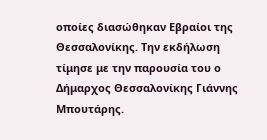οποίες διασώθηκαν Εβραίοι της Θεσσαλονίκης. Την εκδήλωση τίμησε με την παρουσία του ο Δήμαρχος Θεσσαλονίκης Γιάννης Μπουτάρης.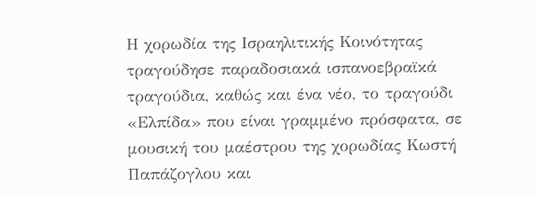Η χορωδία της Ισραηλιτικής Κοινότητας τραγούδησε παραδοσιακά ισπανοεβραϊκά τραγούδια, καθώς και ένα νέο, το τραγούδι «Ελπίδα» που είναι γραμμένο πρόσφατα, σε μουσική του μαέστρου της χορωδίας Κωστή Παπάζογλου και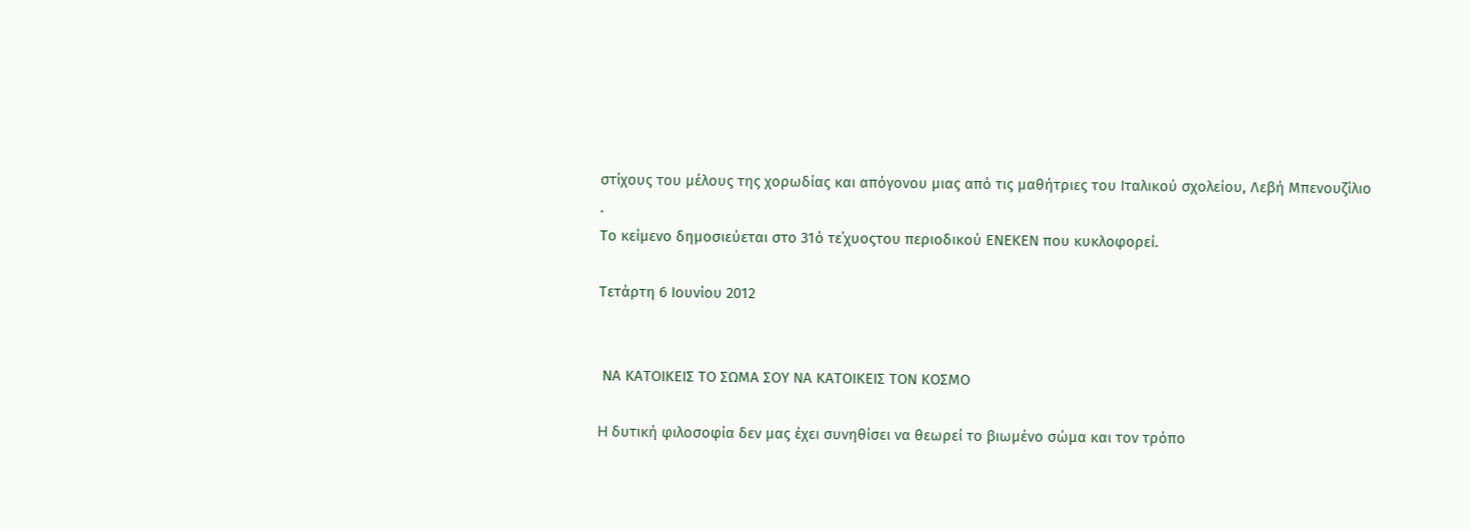στίχους του μέλους της χορωδίας και απόγονου μιας από τις μαθήτριες του Ιταλικού σχολείου, Λεβή Μπενουζίλιο
.
Το κείμενο δημοσιεύεται στο 31ό τε΄χυοςτου περιοδικού ΕΝΕΚΕΝ που κυκλοφορεί.

Τετάρτη 6 Ιουνίου 2012


 ΝΑ ΚΑΤΟΙΚΕΙΣ ΤΟ ΣΩΜΑ ΣΟΥ ΝΑ ΚΑΤΟΙΚΕΙΣ ΤΟΝ ΚΟΣΜΟ

H δυτική φιλοσοφία δεν μας έχει συνηθίσει να θεωρεί το βιωμένο σώμα και τον τρόπο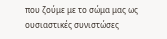που ζούμε με το σώμα μας ως ουσιαστικές συνιστώσες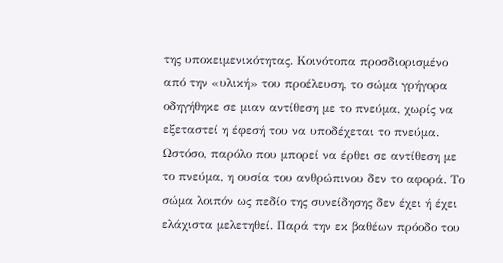της υποκειμενικότητας. Κοινότοπα προσδιορισμένο από την «υλική» του προέλευση, το σώμα γρήγορα οδηγήθηκε σε μιαν αντίθεση με το πνεύμα, χωρίς να εξεταστεί η έφεσή του να υποδέχεται το πνεύμα. Ωστόσο, παρόλο που μπορεί να έρθει σε αντίθεση με το πνεύμα, η ουσία του ανθρώπινου δεν το αφορά. Το σώμα λοιπόν ως πεδίο της συνείδησης δεν έχει ή έχει ελάχιστα μελετηθεί. Παρά την εκ βαθέων πρόοδο του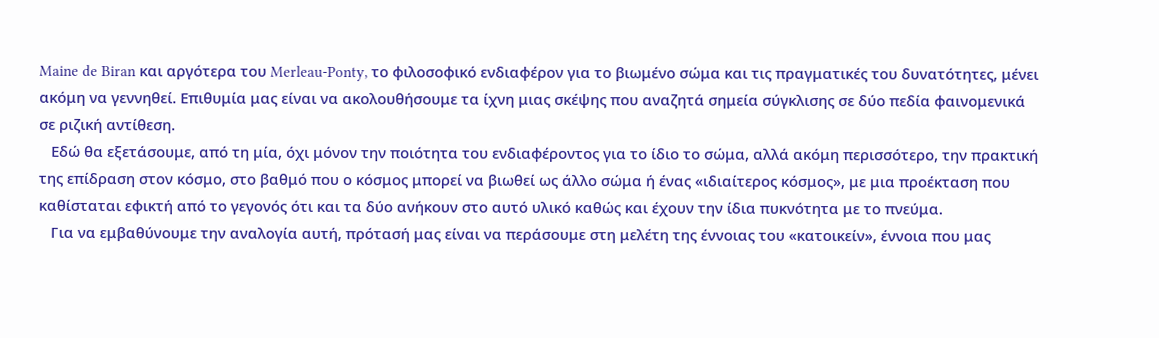Maine de Biran και αργότερα του Merleau-Ponty, το φιλοσοφικό ενδιαφέρον για το βιωμένο σώμα και τις πραγματικές του δυνατότητες, μένει ακόμη να γεννηθεί. Επιθυμία μας είναι να ακολουθήσουμε τα ίχνη μιας σκέψης που αναζητά σημεία σύγκλισης σε δύο πεδία φαινομενικά σε ριζική αντίθεση.
   Εδώ θα εξετάσουμε, από τη μία, όχι μόνον την ποιότητα του ενδιαφέροντος για το ίδιο το σώμα, αλλά ακόμη περισσότερο, την πρακτική της επίδραση στον κόσμο, στο βαθμό που ο κόσμος μπορεί να βιωθεί ως άλλο σώμα ή ένας «ιδιαίτερος κόσμος», με μια προέκταση που καθίσταται εφικτή από το γεγονός ότι και τα δύο ανήκουν στο αυτό υλικό καθώς και έχουν την ίδια πυκνότητα με το πνεύμα.
   Για να εμβαθύνουμε την αναλογία αυτή, πρότασή μας είναι να περάσουμε στη μελέτη της έννοιας του «κατοικείν», έννοια που μας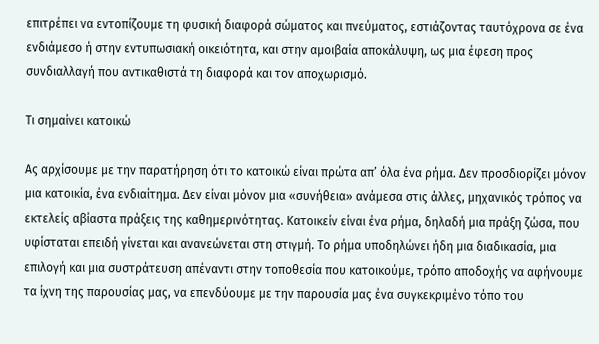επιτρέπει να εντοπίζουμε τη φυσική διαφορά σώματος και πνεύματος, εστιάζοντας ταυτόχρονα σε ένα ενδιάμεσο ή στην εντυπωσιακή οικειότητα, και στην αμοιβαία αποκάλυψη, ως μια έφεση προς συνδιαλλαγή που αντικαθιστά τη διαφορά και τον αποχωρισμό.

Τι σημαίνει κατοικώ

Ας αρχίσουμε με την παρατήρηση ότι το κατοικώ είναι πρώτα απ’ όλα ένα ρήμα. Δεν προσδιορίζει μόνον μια κατοικία, ένα ενδιαίτημα. Δεν είναι μόνον μια «συνήθεια» ανάμεσα στις άλλες, μηχανικός τρόπος να εκτελείς αβίαστα πράξεις της καθημερινότητας. Κατοικείν είναι ένα ρήμα, δηλαδή μια πράξη ζώσα, που υφίσταται επειδή γίνεται και ανανεώνεται στη στιγμή. Το ρήμα υποδηλώνει ήδη μια διαδικασία, μια επιλογή και μια συστράτευση απέναντι στην τοποθεσία που κατοικούμε, τρόπο αποδοχής να αφήνουμε τα ίχνη της παρουσίας μας, να επενδύουμε με την παρουσία μας ένα συγκεκριμένο τόπο του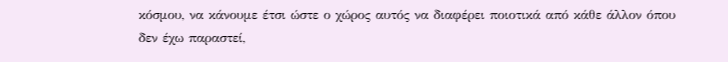κόσμου, να κάνουμε έτσι ώστε ο χώρος αυτός να διαφέρει ποιοτικά από κάθε άλλον όπου δεν έχω παραστεί,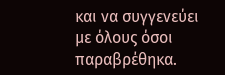και να συγγενεύει με όλους όσοι παραβρέθηκα.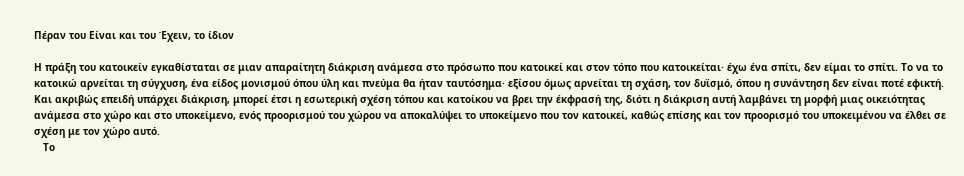Πέραν του Είναι και του Έχειν, το ίδιον

Η πράξη του κατοικείν εγκαθίσταται σε μιαν απαραίτητη διάκριση ανάμεσα στο πρόσωπο που κατοικεί και στον τόπο που κατοικείται· έχω ένα σπίτι, δεν είμαι το σπίτι. Το να το κατοικώ αρνείται τη σύγχυση, ένα είδος μονισμού όπου ύλη και πνεύμα θα ήταν ταυτόσημα· εξίσου όμως αρνείται τη σχάση, τον δυϊσμό, όπου η συνάντηση δεν είναι ποτέ εφικτή. Και ακριβώς επειδή υπάρχει διάκριση, μπορεί έτσι η εσωτερική σχέση τόπου και κατοίκου να βρει την έκφρασή της, διότι η διάκριση αυτή λαμβάνει τη μορφή μιας οικειότητας ανάμεσα στο χώρο και στο υποκείμενο, ενός προορισμού του χώρου να αποκαλύψει το υποκείμενο που τον κατοικεί, καθώς επίσης και τον προορισμό του υποκειμένου να έλθει σε σχέση με τον χώρο αυτό.
   Το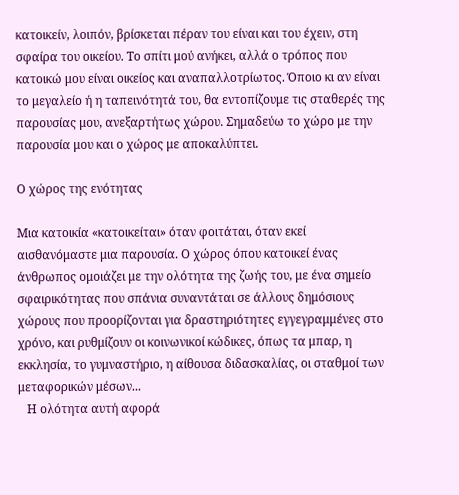κατοικείν, λοιπόν, βρίσκεται πέραν του είναι και του έχειν, στη σφαίρα του οικείου. Το σπίτι μού ανήκει, αλλά ο τρόπος που κατοικώ μου είναι οικείος και αναπαλλοτρίωτος. Όποιο κι αν είναι το μεγαλείο ή η ταπεινότητά του, θα εντοπίζουμε τις σταθερές της παρουσίας μου, ανεξαρτήτως χώρου. Σημαδεύω το χώρο με την παρουσία μου και ο χώρος με αποκαλύπτει.

Ο χώρος της ενότητας

Mια κατοικία «κατοικείται» όταν φοιτάται, όταν εκεί αισθανόμαστε μια παρουσία. Ο χώρος όπου κατοικεί ένας άνθρωπος ομοιάζει με την ολότητα της ζωής του, με ένα σημείο σφαιρικότητας που σπάνια συναντάται σε άλλους δημόσιους χώρους που προορίζονται για δραστηριότητες εγγεγραμμένες στο χρόνο, και ρυθμίζουν οι κοινωνικοί κώδικες, όπως τα μπαρ, η εκκλησία, το γυμναστήριο, η αίθουσα διδασκαλίας, οι σταθμοί των μεταφορικών μέσων...
   Η ολότητα αυτή αφορά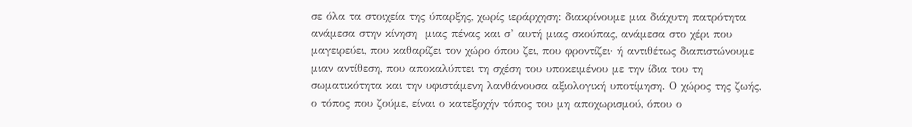σε όλα τα στοιχεία της ύπαρξης, χωρίς ιεράρχηση: διακρίνουμε μια διάχυτη πατρότητα ανάμεσα στην κίνηση  μιας πένας και σ’ αυτή μιας σκούπας, ανάμεσα στο χέρι που μαγειρεύει, που καθαρίζει τον χώρο όπου ζει, που φροντίζει· ή αντιθέτως διαπιστώνουμε μιαν αντίθεση, που αποκαλύπτει τη σχέση του υποκειμένου με την ίδια του τη σωματικότητα και την υφιστάμενη λανθάνουσα αξιολογική υποτίμηση. Ο χώρος της ζωής, ο τόπος που ζούμε, είναι ο κατεξοχήν τόπος του μη αποχωρισμού, όπου ο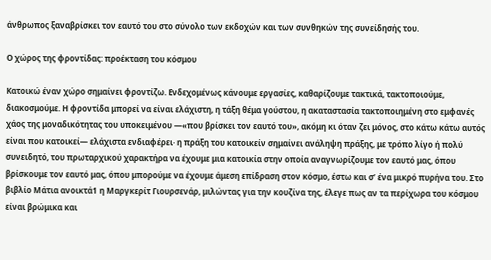άνθρωπος ξαναβρίσκει τον εαυτό του στο σύνολο των εκδοχών και των συνθηκών της συνείδησής του.

Ο χώρος της φροντίδας: προέκταση του κόσμου

Κατοικώ έναν χώρο σημαίνει φροντίζω. Ενδεχομένως κάνουμε εργασίες, καθαρίζουμε τακτικά, τακτοποιούμε, διακοσμούμε. Η φροντίδα μπορεί να είναι ελάχιστη, η τάξη θέμα γούστου, η ακαταστασία τακτοποιημένη στο εμφανές χάος της μοναδικότητας του υποκειμένου —«που βρίσκει τον εαυτό του», ακόμη κι όταν ζει μόνος, στο κάτω κάτω αυτός είναι που κατοικεί— ελάχιστα ενδιαφέρει· η πράξη του κατοικείν σημαίνει ανάληψη πράξης, με τρόπο λίγο ή πολύ συνειδητό, του πρωταρχικού χαρακτήρα να έχουμε μια κατοικία στην οποία αναγνωρίζουμε τον εαυτό μας, όπου βρίσκουμε τον εαυτό μας, όπου μπορούμε να έχουμε άμεση επίδραση στον κόσμο, έστω και σ’ ένα μικρό πυρήνα του. Στο βιβλίο Μάτια ανοικτά1 η Μαργκερίτ Γιουρσενάρ, μιλώντας για την κουζίνα της, έλεγε πως αν τα περίχωρα του κόσμου είναι βρώμικα και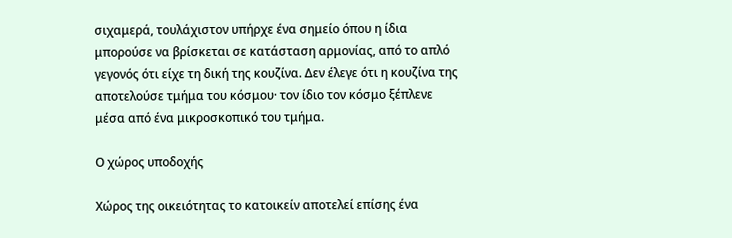σιχαμερά, τουλάχιστον υπήρχε ένα σημείο όπου η ίδια μπορούσε να βρίσκεται σε κατάσταση αρμονίας, από το απλό γεγονός ότι είχε τη δική της κουζίνα. Δεν έλεγε ότι η κουζίνα της αποτελούσε τμήμα του κόσμου· τον ίδιο τον κόσμο ξέπλενε μέσα από ένα μικροσκοπικό του τμήμα.

Ο χώρος υποδοχής

Χώρος της οικειότητας το κατοικείν αποτελεί επίσης ένα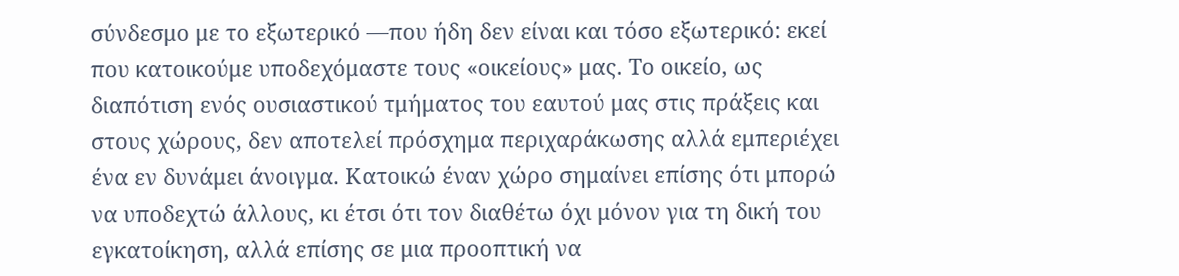σύνδεσμο με το εξωτερικό —που ήδη δεν είναι και τόσο εξωτερικό: εκεί που κατοικούμε υποδεχόμαστε τους «οικείους» μας. Το οικείο, ως διαπότιση ενός ουσιαστικού τμήματος του εαυτού μας στις πράξεις και στους χώρους, δεν αποτελεί πρόσχημα περιχαράκωσης αλλά εμπεριέχει ένα εν δυνάμει άνοιγμα. Κατοικώ έναν χώρο σημαίνει επίσης ότι μπορώ να υποδεχτώ άλλους, κι έτσι ότι τον διαθέτω όχι μόνον για τη δική του εγκατοίκηση, αλλά επίσης σε μια προοπτική να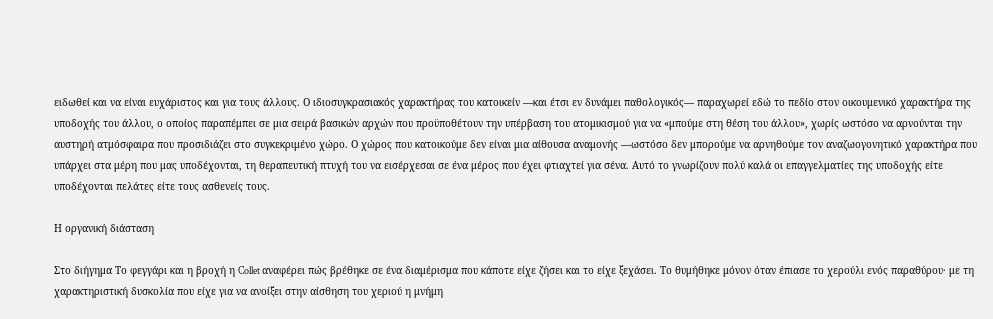ειδωθεί και να είναι ευχάριστος και για τους άλλους. Ο ιδιοσυγκρασιακός χαρακτήρας του κατοικείν —και έτσι εν δυνάμει παθολογικός— παραχωρεί εδώ το πεδίο στον οικουμενικό χαρακτήρα της υποδοχής του άλλου, ο οποίος παραπέμπει σε μια σειρά βασικών αρχών που προϋποθέτουν την υπέρβαση του ατομικισμού για να «μπούμε στη θέση του άλλου», χωρίς ωστόσο να αρνούνται την αυστηρή ατμόσφαιρα που προσιδιάζει στο συγκεκριμένο χώρο. Ο χώρος που κατοικούμε δεν είναι μια αίθουσα αναμονής —ωστόσο δεν μπορούμε να αρνηθούμε τον αναζωογονητικό χαρακτήρα που υπάρχει στα μέρη που μας υποδέχονται, τη θεραπευτική πτυχή του να εισέρχεσαι σε ένα μέρος που έχει φτιαχτεί για σένα. Αυτό το γνωρίζουν πολύ καλά οι επαγγελματίες της υποδοχής είτε υποδέχονται πελάτες είτε τους ασθενείς τους.

Η οργανική διάσταση

Στο διήγημα Το φεγγάρι και η βροχή η Collet αναφέρει πώς βρέθηκε σε ένα διαμέρισμα που κάποτε είχε ζήσει και το είχε ξεχάσει. Το θυμήθηκε μόνον όταν έπιασε το χερούλι ενός παραθύρου· με τη χαρακτηριστική δυσκολία που είχε για να ανοίξει στην αίσθηση του χεριού η μνήμη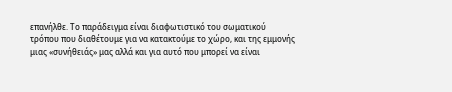επανήλθε. Το παράδειγμα είναι διαφωτιστικό του σωματικού τρόπου που διαθέτουμε για να κατακτούμε το χώρο, και της εμμονής μιας «συνήθειάς» μας αλλά και για αυτό που μπορεί να είναι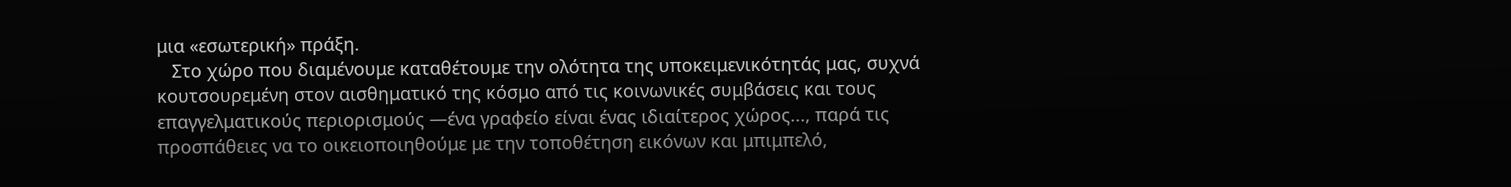μια «εσωτερική» πράξη.
   Στο χώρο που διαμένουμε καταθέτουμε την ολότητα της υποκειμενικότητάς μας, συχνά κουτσουρεμένη στον αισθηματικό της κόσμο από τις κοινωνικές συμβάσεις και τους επαγγελματικούς περιορισμούς —ένα γραφείο είναι ένας ιδιαίτερος χώρος..., παρά τις προσπάθειες να το οικειοποιηθούμε με την τοποθέτηση εικόνων και μπιμπελό,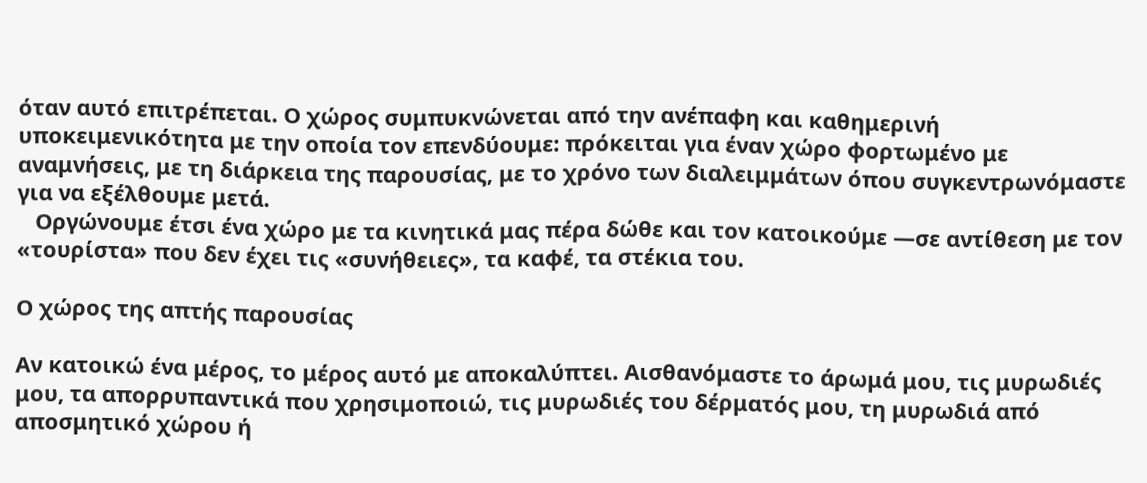όταν αυτό επιτρέπεται. Ο χώρος συμπυκνώνεται από την ανέπαφη και καθημερινή υποκειμενικότητα με την οποία τον επενδύουμε: πρόκειται για έναν χώρο φορτωμένο με αναμνήσεις, με τη διάρκεια της παρουσίας, με το χρόνο των διαλειμμάτων όπου συγκεντρωνόμαστε για να εξέλθουμε μετά.
   Οργώνουμε έτσι ένα χώρο με τα κινητικά μας πέρα δώθε και τον κατοικούμε —σε αντίθεση με τον «τουρίστα» που δεν έχει τις «συνήθειες», τα καφέ, τα στέκια του.

Ο χώρος της απτής παρουσίας

Αν κατοικώ ένα μέρος, το μέρος αυτό με αποκαλύπτει. Αισθανόμαστε το άρωμά μου, τις μυρωδιές μου, τα απορρυπαντικά που χρησιμοποιώ, τις μυρωδιές του δέρματός μου, τη μυρωδιά από αποσμητικό χώρου ή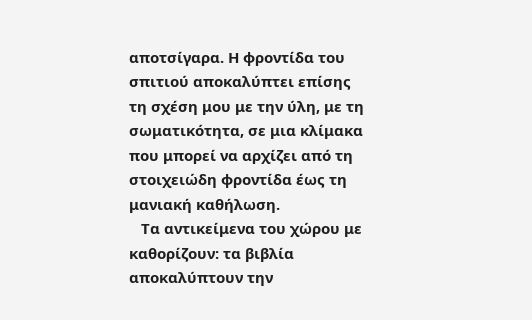αποτσίγαρα. Η φροντίδα του σπιτιού αποκαλύπτει επίσης τη σχέση μου με την ύλη, με τη σωματικότητα, σε μια κλίμακα που μπορεί να αρχίζει από τη στοιχειώδη φροντίδα έως τη μανιακή καθήλωση.
   Τα αντικείμενα του χώρου με καθορίζουν: τα βιβλία αποκαλύπτουν την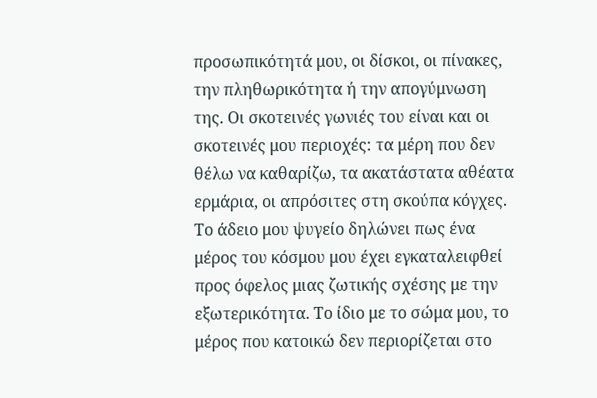προσωπικότητά μου, οι δίσκοι, οι πίνακες, την πληθωρικότητα ή την απογύμνωση της. Οι σκοτεινές γωνιές του είναι και οι σκοτεινές μου περιοχές: τα μέρη που δεν θέλω να καθαρίζω, τα ακατάστατα αθέατα ερμάρια, οι απρόσιτες στη σκούπα κόγχες. Το άδειο μου ψυγείο δηλώνει πως ένα μέρος του κόσμου μου έχει εγκαταλειφθεί προς όφελος μιας ζωτικής σχέσης με την εξωτερικότητα. Το ίδιο με το σώμα μου, το μέρος που κατοικώ δεν περιορίζεται στο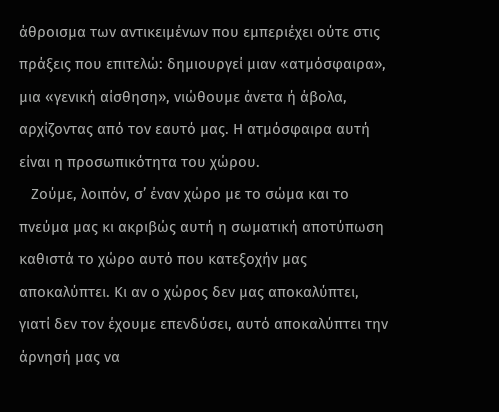άθροισμα των αντικειμένων που εμπεριέχει ούτε στις πράξεις που επιτελώ: δημιουργεί μιαν «ατμόσφαιρα», μια «γενική αίσθηση», νιώθουμε άνετα ή άβολα, αρχίζοντας από τον εαυτό μας. Η ατμόσφαιρα αυτή είναι η προσωπικότητα του χώρου.
   Ζούμε, λοιπόν, σ’ έναν χώρο με το σώμα και το πνεύμα μας κι ακριβώς αυτή η σωματική αποτύπωση καθιστά το χώρο αυτό που κατεξοχήν μας αποκαλύπτει. Κι αν ο χώρος δεν μας αποκαλύπτει, γιατί δεν τον έχουμε επενδύσει, αυτό αποκαλύπτει την άρνησή μας να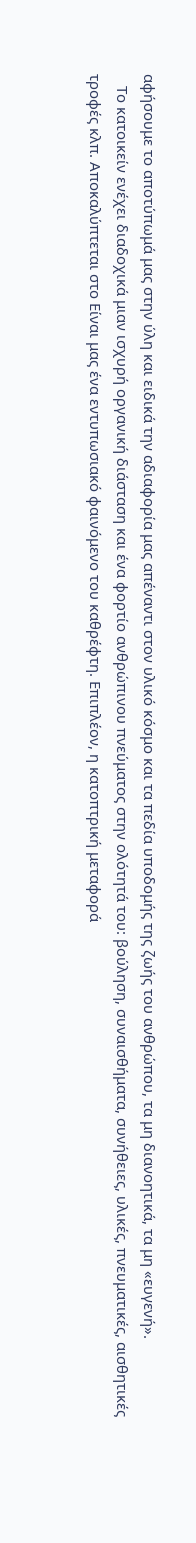αφήσουμε το αποτύπωμά μας στην ύλη και ειδικά την αδιαφορία μας απέναντι στον υλικό κόσμο και τα πεδία υποδομής της ζωής του ανθρώπου, τα μη διανοητικά, τα μη «ευγενή».
   Το κατοικείν ενέχει διαδοχικά μιαν ισχυρή οργανική διάσταση και ένα φορτίο ανθρώπινου πνεύματος στην ολότητά του: βούληση, συναισθήματα, συνήθειες, υλικές, πνευματικές, αισθητικές τροφές κλπ. Αποκαλύπτεται στο Είναι μας ένα εντυπωσιακό φαινόμενο του καθρέφτη. Επιπλέον, η κατοπτρική μεταφορά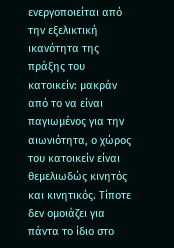ενεργοποιείται από την εξελικτική ικανότητα της πράξης του κατοικείν: μακράν από το να είναι παγιωμένος για την αιωνιότητα, ο χώρος του κατοικείν είναι θεμελιωδώς κινητός και κινητικός. Τίποτε δεν ομοιάζει για πάντα το ίδιο στο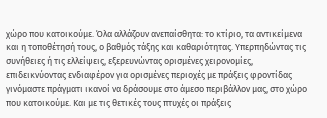χώρο που κατοικούμε. Όλα αλλάζουν ανεπαίσθητα: το κτίριο, τα αντικείμενα και η τοποθέτησή τους, ο βαθμός τάξης και καθαριότητας. Υπερπηδώντας τις συνήθειες ή τις ελλείψεις, εξερευνώντας ορισμένες χειρονομίες, επιδεικνύοντας ενδιαφέρον για ορισμένες περιοχές με πράξεις φροντίδας γινόμαστε πράγματι ικανοί να δράσουμε στο άμεσο περιβάλλον μας, στο χώρο που κατοικούμε. Και με τις θετικές τους πτυχές οι πράξεις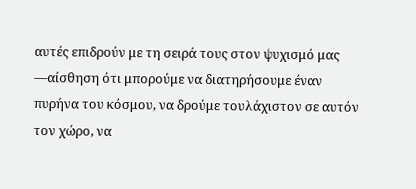αυτές επιδρούν με τη σειρά τους στον ψυχισμό μας —αίσθηση ότι μπορούμε να διατηρήσουμε έναν πυρήνα του κόσμου, να δρούμε τουλάχιστον σε αυτόν τον χώρο, να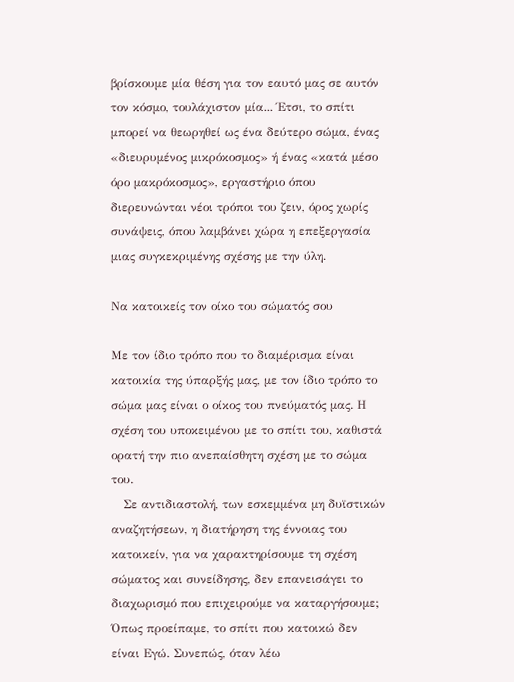βρίσκουμε μία θέση για τον εαυτό μας σε αυτόν τον κόσμο, τουλάχιστον μία... Έτσι, το σπίτι μπορεί να θεωρηθεί ως ένα δεύτερο σώμα, ένας «διευρυμένος μικρόκοσμος» ή ένας «κατά μέσο όρο μακρόκοσμος», εργαστήριο όπου διερευνώνται νέοι τρόποι του ζειν, όρος χωρίς συνάψεις, όπου λαμβάνει χώρα η επεξεργασία μιας συγκεκριμένης σχέσης με την ύλη.

Να κατοικείς τον οίκο του σώματός σου

Με τον ίδιο τρόπο που το διαμέρισμα είναι κατοικία της ύπαρξής μας, με τον ίδιο τρόπο το σώμα μας είναι ο οίκος του πνεύματός μας. Η σχέση του υποκειμένου με το σπίτι του, καθιστά ορατή την πιο ανεπαίσθητη σχέση με το σώμα του.
   Σε αντιδιαστολή, των εσκεμμένα μη δυϊστικών αναζητήσεων, η διατήρηση της έννοιας του κατοικείν, για να χαρακτηρίσουμε τη σχέση σώματος και συνείδησης, δεν επανεισάγει το διαχωρισμό που επιχειρούμε να καταργήσουμε; Όπως προείπαμε, το σπίτι που κατοικώ δεν είναι Εγώ. Συνεπώς, όταν λέω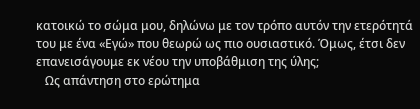κατοικώ το σώμα μου, δηλώνω με τον τρόπο αυτόν την ετερότητά του με ένα «Εγώ» που θεωρώ ως πιο ουσιαστικό. Όμως, έτσι δεν επανεισάγουμε εκ νέου την υποβάθμιση της ύλης;
   Ως απάντηση στο ερώτημα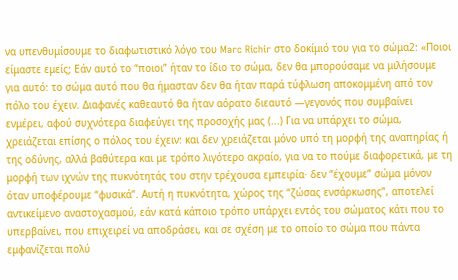να υπενθυμίσουμε το διαφωτιστικό λόγο του Marc Richir στο δοκίμιό του για το σώμα2: «Ποιοι είμαστε εμείς; Εάν αυτό το “ποιοι” ήταν το ίδιο το σώμα, δεν θα μπορούσαμε να μιλήσουμε για αυτό: το σώμα αυτό που θα ήμασταν δεν θα ήταν παρά τύφλωση αποκομμένη από τον πόλο του έχειν. Διαφανές καθεαυτό θα ήταν αόρατο διεαυτό —γεγονός που συμβαίνει ενμέρει, αφού συχνότερα διαφεύγει της προσοχής μας (...) Για να υπάρχει το σώμα, χρειάζεται επίσης ο πόλος του έχειν: και δεν χρειάζεται μόνο υπό τη μορφή της αναπηρίας ή της οδύνης, αλλά βαθύτερα και με τρόπο λιγότερο ακραίο, για να το πούμε διαφορετικά, με τη μορφή των ιχνών της πυκνότητάς του στην τρέχουσα εμπειρία· δεν “έχουμε” σώμα μόνον όταν υποφέρουμε “φυσικά”. Αυτή η πυκνότητα, χώρος της “ζώσας ενσάρκωσης”, αποτελεί αντικείμενο αναστοχασμού, εάν κατά κάποιο τρόπο υπάρχει εντός του σώματος κάτι που το υπερβαίνει, που επιχειρεί να αποδράσει, και σε σχέση με το οποίο το σώμα που πάντα εμφανίζεται πολύ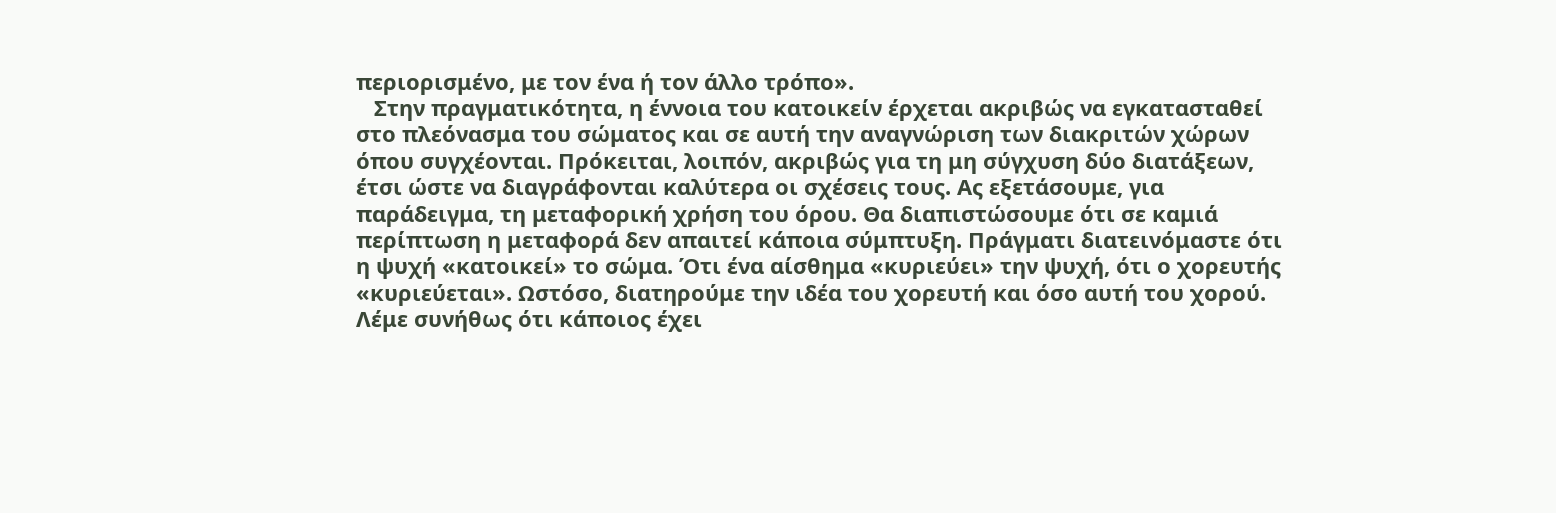περιορισμένο, με τον ένα ή τον άλλο τρόπο».
   Στην πραγματικότητα, η έννοια του κατοικείν έρχεται ακριβώς να εγκατασταθεί στο πλεόνασμα του σώματος και σε αυτή την αναγνώριση των διακριτών χώρων όπου συγχέονται. Πρόκειται, λοιπόν, ακριβώς για τη μη σύγχυση δύο διατάξεων, έτσι ώστε να διαγράφονται καλύτερα οι σχέσεις τους. Ας εξετάσουμε, για παράδειγμα, τη μεταφορική χρήση του όρου. Θα διαπιστώσουμε ότι σε καμιά περίπτωση η μεταφορά δεν απαιτεί κάποια σύμπτυξη. Πράγματι διατεινόμαστε ότι η ψυχή «κατοικεί» το σώμα. Ότι ένα αίσθημα «κυριεύει» την ψυχή, ότι ο χορευτής «κυριεύεται». Ωστόσο, διατηρούμε την ιδέα του χορευτή και όσο αυτή του χορού. Λέμε συνήθως ότι κάποιος έχει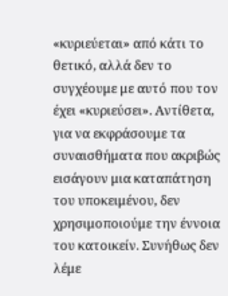«κυριεύεται» από κάτι το θετικό, αλλά δεν το συγχέουμε με αυτό που τον έχει «κυριεύσει». Αντίθετα, για να εκφράσουμε τα συναισθήματα που ακριβώς εισάγουν μια καταπάτηση του υποκειμένου, δεν χρησιμοποιούμε την έννοια του κατοικείν. Συνήθως δεν λέμε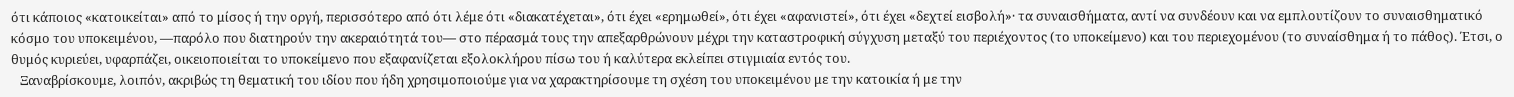ότι κάποιος «κατοικείται» από το μίσος ή την οργή, περισσότερο από ότι λέμε ότι «διακατέχεται», ότι έχει «ερημωθεί», ότι έχει «αφανιστεί», ότι έχει «δεχτεί εισβολή»· τα συναισθήματα, αντί να συνδέουν και να εμπλουτίζουν το συναισθηματικό κόσμο του υποκειμένου, —παρόλο που διατηρούν την ακεραιότητά του— στο πέρασμά τους την απεξαρθρώνουν μέχρι την καταστροφική σύγχυση μεταξύ του περιέχοντος (το υποκείμενο) και του περιεχομένου (το συναίσθημα ή το πάθος). Έτσι, ο θυμός κυριεύει, υφαρπάζει, οικειοποιείται το υποκείμενο που εξαφανίζεται εξολοκλήρου πίσω του ή καλύτερα εκλείπει στιγμιαία εντός του.
   Ξαναβρίσκουμε, λοιπόν, ακριβώς τη θεματική του ιδίου που ήδη χρησιμοποιούμε για να χαρακτηρίσουμε τη σχέση του υποκειμένου με την κατοικία ή με την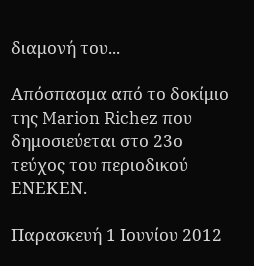διαμονή του...

Aπόσπασμα από το δοκίμιο της Marion Richez που δημοσιεύεται στο 23ο τεύχος του περιοδικού ΕΝΕΚΕΝ.

Παρασκευή 1 Ιουνίου 2012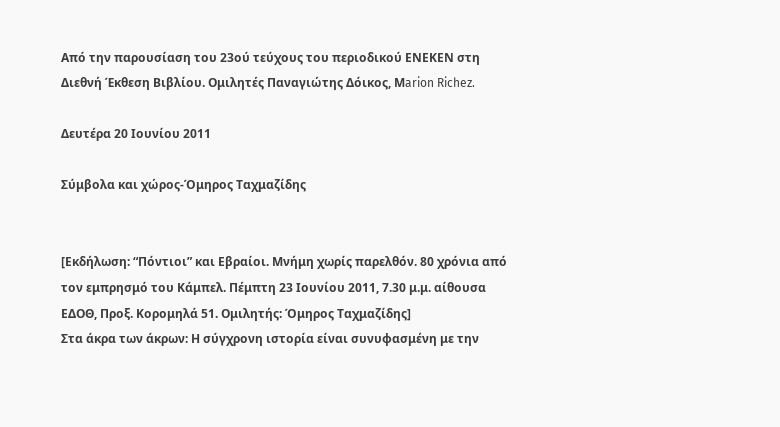Από την παρουσίαση του 23ού τεύχους του περιοδικού ΕΝΕΚΕΝ στη Διεθνή Έκθεση Βιβλίου. Ομιλητές Παναγιώτης Δόικος, Μarion Richez.

Δευτέρα 20 Ιουνίου 2011

Σύμβολα και χώρος-Όμηρος Ταχμαζίδης


[Εκδήλωση: “Πόντιοι” και Εβραίοι. Μνήμη χωρίς παρελθόν. 80 χρόνια από τον εμπρησμό του Κάμπελ. Πέμπτη 23 Ιουνίου 2011, 7.30 μ.μ. αίθουσα ΕΔΟΘ, Προξ. Κορομηλά 51. Ομιλητής: Όμηρος Ταχμαζίδης]
Στα άκρα των άκρων: Η σύγχρονη ιστορία είναι συνυφασμένη με την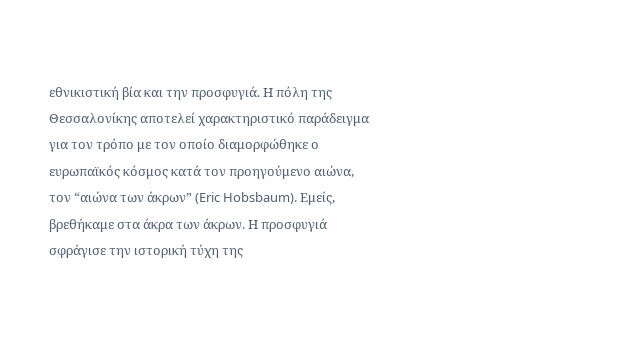εθνικιστική βία και την προσφυγιά. Η πόλη της Θεσσαλονίκης αποτελεί χαρακτηριστικό παράδειγμα για τον τρόπο με τον οποίο διαμορφώθηκε ο ευρωπαϊκός κόσμος κατά τον προηγούμενο αιώνα, τον “αιώνα των άκρων” (Eric Hobsbaum). Εμείς, βρεθήκαμε στα άκρα των άκρων. Η προσφυγιά σφράγισε την ιστορική τύχη της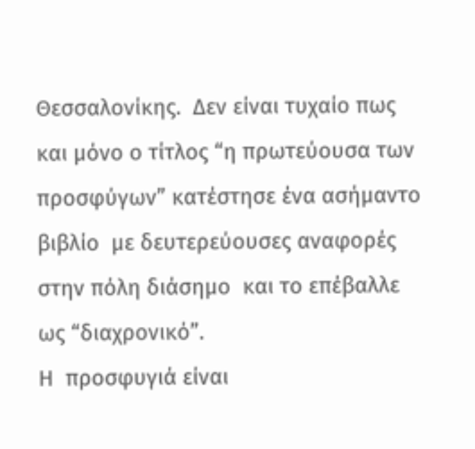Θεσσαλονίκης.  Δεν είναι τυχαίο πως  και μόνο ο τίτλος “η πρωτεύουσα των προσφύγων” κατέστησε ένα ασήμαντο βιβλίο  με δευτερεύουσες αναφορές  στην πόλη διάσημο  και το επέβαλλε ως “διαχρονικό”.
Η  προσφυγιά είναι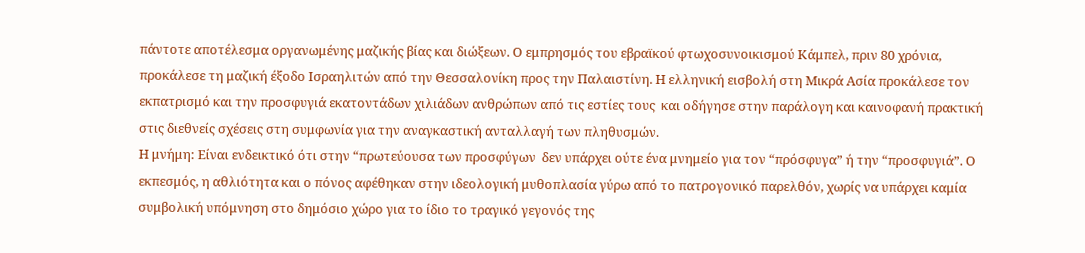πάντοτε αποτέλεσμα οργανωμένης μαζικής βίας και διώξεων. Ο εμπρησμός του εβραϊκού φτωχοσυνοικισμού Κάμπελ, πριν 80 χρόνια, προκάλεσε τη μαζική έξοδο Ισραηλιτών από την Θεσσαλονίκη προς την Παλαιστίνη. Η ελληνική εισβολή στη Μικρά Ασία προκάλεσε τον εκπατρισμό και την προσφυγιά εκατοντάδων χιλιάδων ανθρώπων από τις εστίες τους  και οδήγησε στην παράλογη και καινοφανή πρακτική στις διεθνείς σχέσεις στη συμφωνία για την αναγκαστική ανταλλαγή των πληθυσμών.
Η μνήμη: Είναι ενδεικτικό ότι στην “πρωτεύουσα των προσφύγων  δεν υπάρχει ούτε ένα μνημείο για τον “πρόσφυγα” ή την “προσφυγιά”. Ο εκπεσμός, η αθλιότητα και ο πόνος αφέθηκαν στην ιδεολογική μυθοπλασία γύρω από το πατρογονικό παρελθόν, χωρίς να υπάρχει καμία συμβολική υπόμνηση στο δημόσιο χώρο για το ίδιο το τραγικό γεγονός της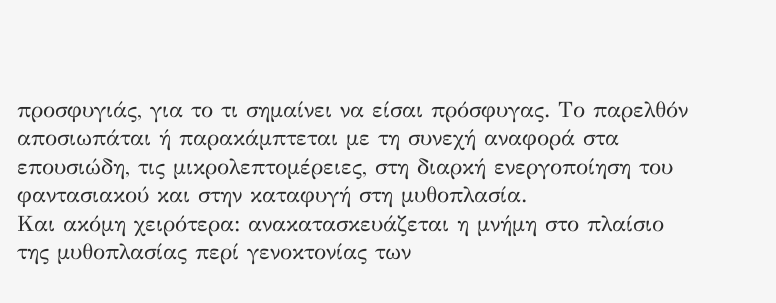προσφυγιάς, για το τι σημαίνει να είσαι πρόσφυγας. Το παρελθόν αποσιωπάται ή παρακάμπτεται με τη συνεχή αναφορά στα επουσιώδη, τις μικρολεπτομέρειες, στη διαρκή ενεργοποίηση του φαντασιακού και στην καταφυγή στη μυθοπλασία.
Και ακόμη χειρότερα: ανακατασκευάζεται η μνήμη στο πλαίσιο της μυθοπλασίας περί γενοκτονίας των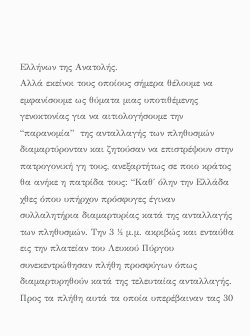Ελλήνων της Ανατολής.
Αλλά εκείνοι τους οποίους σήμερα θέλουμε να εμφανίσουμε ως θύματα μιας υποτιθέμενης γενοκτονίας για να αιτιολογήσουμε την “παρανομία”  της ανταλλαγής των πληθυσμών διαμαρτύρονταν και ζητούσαν να επιστρέψουν στην πατρογονική γη τους, ανεξαρτήτως σε ποιο κράτος θα ανήκε η πατρίδα τους: “Καθ΄ όλην την Ελλάδα χθες όπου υπήρχον πρόσφυγες έγιναν συλλαλητήρια διαμαρτυρίας κατά της ανταλλαγής των πληθυσμών. Την 3 ½ μ.μ. ακριβώς και ενταύθα εις την πλατείαν του Λευκού Πύργου συνεκεντρώθησαν πλήθη προσφύγων όπως διαμαρτυρηθούν κατά της τελευταίας ανταλλαγής.  Προς τα πλήθη αυτά τα οποία υπερέβαιναν τας 30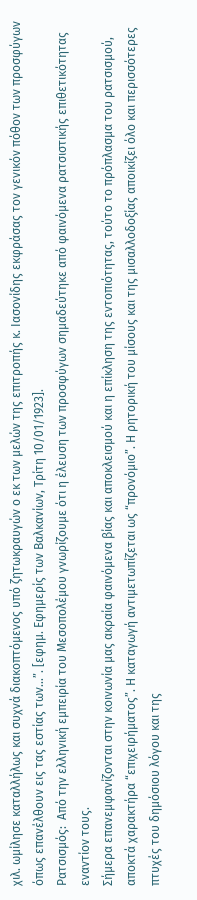χιλ. ωμίλησε καταλλήλως και συχνά διακοπτόμενος υπό ζητωκραυγών ο εκ των μελών της επιτροπής κ. Ιασονίδης εκφράσας τον γενικόν πόθον των προσφύγων όπως επανέλθουν εις τας εστίας των…”. [εφημ. Εφημερίς των Βαλκανίων, Τρίτη 10/01/1923].
Ρατσισμός:  Από την ελληνική εμπειρία του Μεσοπολέμου γνωρίζουμε ότι η έλευση των προσφύγων σημαδεύτηκε από φαινόμενα ρατσιστικής επιθετικότητας εναντίον τους.
Σήμερα επανεμφανίζονται στην κοινωνία μας ακραία φαινόμενα βίας και αποκλεισμού και η επίκληση της εντοπιότητας, τούτο το πρόπλασμα του ρατσισμού, αποκτά χαρακτήρα “επιχειρήματος”. Η καταγωγή αντιμετωπίζεται ως “προνόμιο”. Η ρητορική του μίσους και της μισαλλοδοξίας αποικίζει όλο και περισσότερες πτυχές του δημόσιου λόγου και της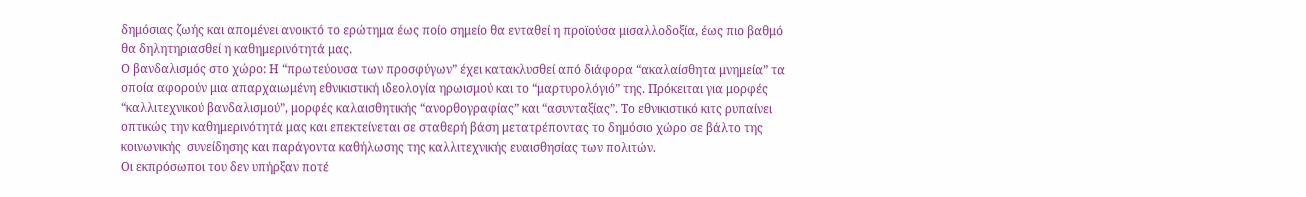δημόσιας ζωής και απομένει ανοικτό το ερώτημα έως ποίο σημείο θα ενταθεί η προϊούσα μισαλλοδοξία, έως πιο βαθμό θα δηλητηριασθεί η καθημερινότητά μας.
Ο βανδαλισμός στο χώρο: Η “πρωτεύουσα των προσφύγων” έχει κατακλυσθεί από διάφορα “ακαλαίσθητα μνημεία” τα οποία αφορούν μια απαρχαιωμένη εθνικιστική ιδεολογία ηρωισμού και το “μαρτυρολόγιό” της. Πρόκειται για μορφές “καλλιτεχνικού βανδαλισμού”, μορφές καλαισθητικής “ανορθογραφίας” και “ασυνταξίας”. Το εθνικιστικό κιτς ρυπαίνει οπτικώς την καθημερινότητά μας και επεκτείνεται σε σταθερή βάση μετατρέποντας το δημόσιο χώρο σε βάλτο της κοινωνικής  συνείδησης και παράγοντα καθήλωσης της καλλιτεχνικής ευαισθησίας των πολιτών.
Οι εκπρόσωποι του δεν υπήρξαν ποτέ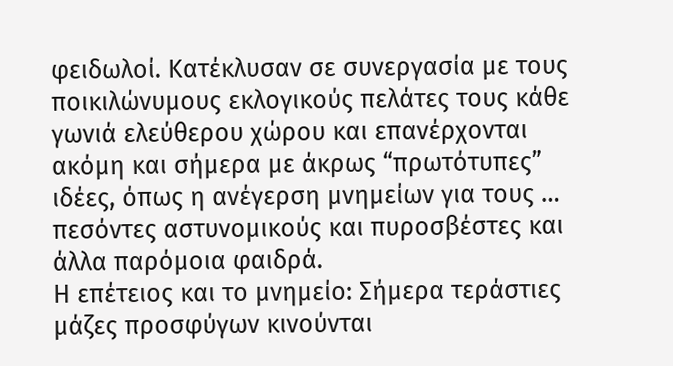φειδωλοί. Κατέκλυσαν σε συνεργασία με τους ποικιλώνυμους εκλογικούς πελάτες τους κάθε γωνιά ελεύθερου χώρου και επανέρχονται ακόμη και σήμερα με άκρως “πρωτότυπες” ιδέες, όπως η ανέγερση μνημείων για τους … πεσόντες αστυνομικούς και πυροσβέστες και άλλα παρόμοια φαιδρά.
Η επέτειος και το μνημείο: Σήμερα τεράστιες μάζες προσφύγων κινούνται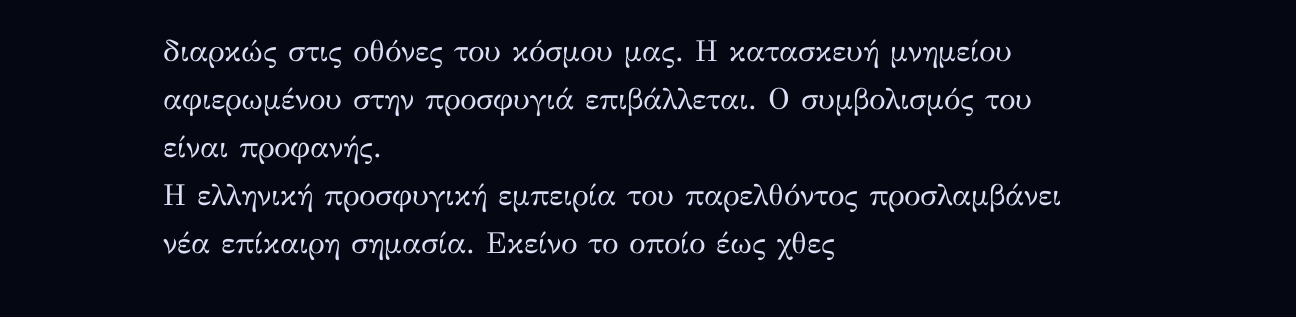διαρκώς στις οθόνες του κόσμου μας. Η κατασκευή μνημείου αφιερωμένου στην προσφυγιά επιβάλλεται. Ο συμβολισμός του είναι προφανής.
Η ελληνική προσφυγική εμπειρία του παρελθόντος προσλαμβάνει νέα επίκαιρη σημασία. Εκείνο το οποίο έως χθες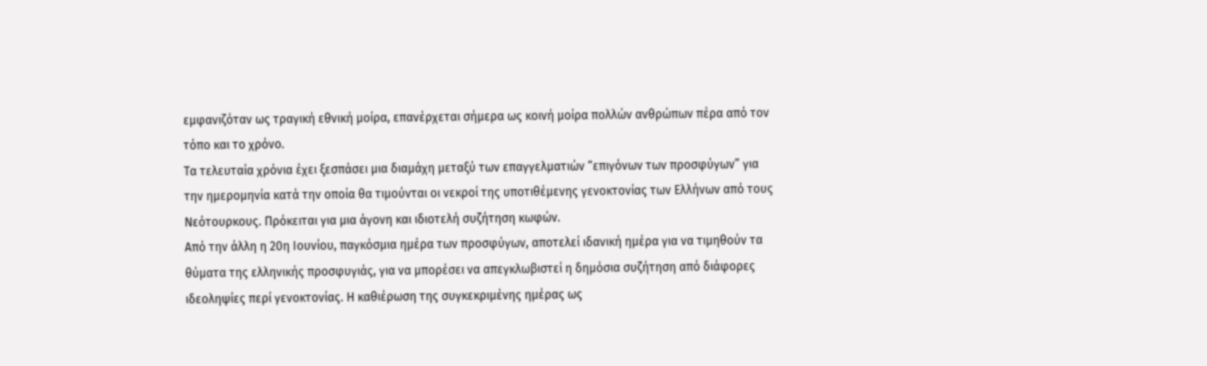εμφανιζόταν ως τραγική εθνική μοίρα, επανέρχεται σήμερα ως κοινή μοίρα πολλών ανθρώπων πέρα από τον τόπο και το χρόνο.
Τα τελευταία χρόνια έχει ξεσπάσει μια διαμάχη μεταξύ των επαγγελματιών “επιγόνων των προσφύγων” για την ημερομηνία κατά την οποία θα τιμούνται οι νεκροί της υποτιθέμενης γενοκτονίας των Ελλήνων από τους Νεότουρκους. Πρόκειται για μια άγονη και ιδιοτελή συζήτηση κωφών.
Από την άλλη η 20η Ιουνίου, παγκόσμια ημέρα των προσφύγων, αποτελεί ιδανική ημέρα για να τιμηθούν τα θύματα της ελληνικής προσφυγιάς, για να μπορέσει να απεγκλωβιστεί η δημόσια συζήτηση από διάφορες ιδεοληψίες περί γενοκτονίας. Η καθιέρωση της συγκεκριμένης ημέρας ως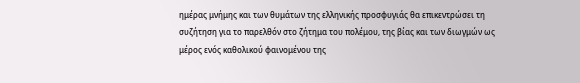ημέρας μνήμης και των θυμάτων της ελληνικής προσφυγιάς θα επικεντρώσει τη συζήτηση για το παρελθόν στο ζήτημα του πολέμου, της βίας και των διωγμών ως μέρος ενός καθολικού φαινομένου της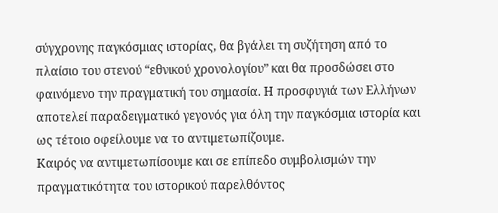σύγχρονης παγκόσμιας ιστορίας, θα βγάλει τη συζήτηση από το πλαίσιο του στενού “εθνικού χρονολογίου” και θα προσδώσει στο φαινόμενο την πραγματική του σημασία. Η προσφυγιά των Ελλήνων αποτελεί παραδειγματικό γεγονός για όλη την παγκόσμια ιστορία και ως τέτοιο οφείλουμε να το αντιμετωπίζουμε.
Καιρός να αντιμετωπίσουμε και σε επίπεδο συμβολισμών την πραγματικότητα του ιστορικού παρελθόντος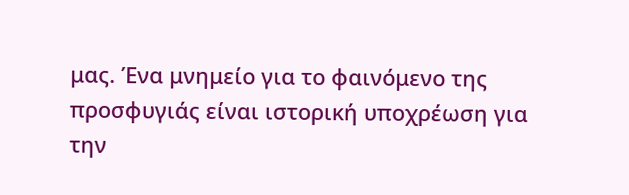μας. Ένα μνημείο για το φαινόμενο της προσφυγιάς είναι ιστορική υποχρέωση για την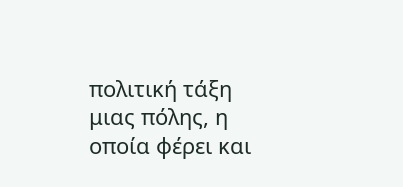πολιτική τάξη μιας πόλης, η οποία φέρει και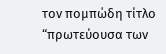τον πομπώδη τίτλο “πρωτεύουσα των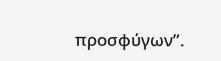προσφύγων”.